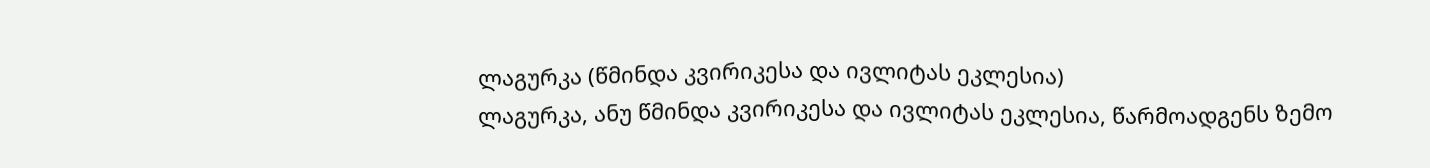ლაგურკა (წმინდა კვირიკესა და ივლიტას ეკლესია)
ლაგურკა, ანუ წმინდა კვირიკესა და ივლიტას ეკლესია, წარმოადგენს ზემო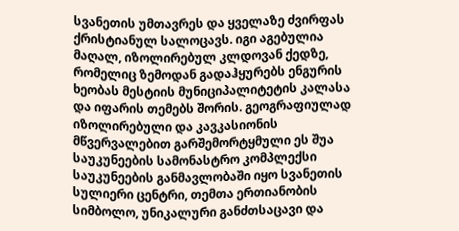სვანეთის უმთავრეს და ყველაზე ძვირფას ქრისტიანულ სალოცავს. იგი აგებულია მაღალ, იზოლირებულ კლდოვან ქედზე, რომელიც ზემოდან გადაჰყურებს ენგურის ხეობას მესტიის მუნიციპალიტეტის კალასა და იფარის თემებს შორის. გეოგრაფიულად იზოლირებული და კავკასიონის მწვერვალებით გარშემორტყმული ეს შუა საუკუნეების სამონასტრო კომპლექსი საუკუნეების განმავლობაში იყო სვანეთის სულიერი ცენტრი, თემთა ერთიანობის სიმბოლო, უნიკალური განძთსაცავი და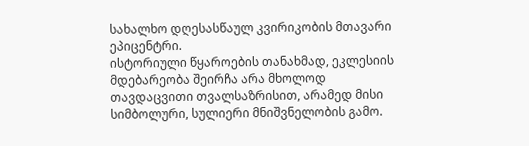სახალხო დღესასწაულ კვირიკობის მთავარი ეპიცენტრი.
ისტორიული წყაროების თანახმად, ეკლესიის მდებარეობა შეირჩა არა მხოლოდ თავდაცვითი თვალსაზრისით, არამედ მისი სიმბოლური, სულიერი მნიშვნელობის გამო.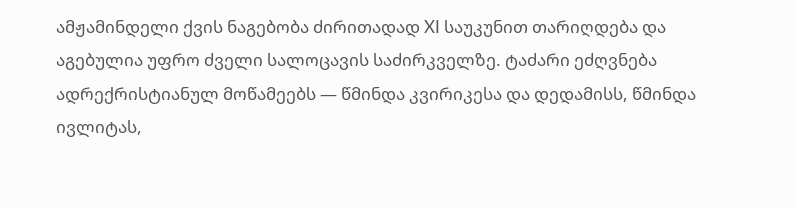ამჟამინდელი ქვის ნაგებობა ძირითადად XI საუკუნით თარიღდება და აგებულია უფრო ძველი სალოცავის საძირკველზე. ტაძარი ეძღვნება ადრექრისტიანულ მოწამეებს — წმინდა კვირიკესა და დედამისს, წმინდა ივლიტას,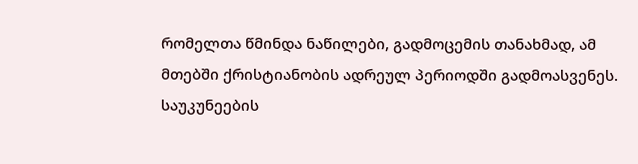რომელთა წმინდა ნაწილები, გადმოცემის თანახმად, ამ მთებში ქრისტიანობის ადრეულ პერიოდში გადმოასვენეს. საუკუნეების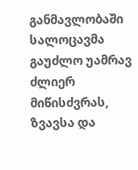განმავლობაში სალოცავმა გაუძლო უამრავ ძლიერ მიწისძვრას, ზვავსა და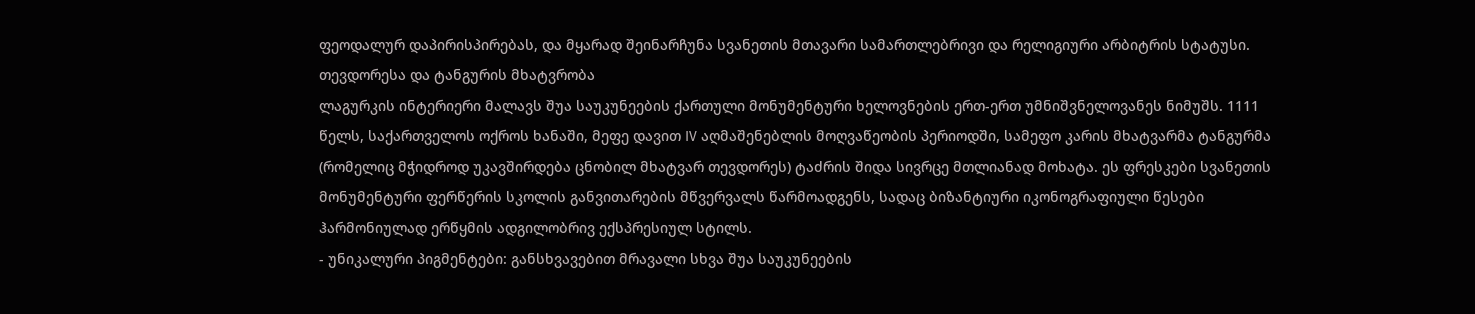ფეოდალურ დაპირისპირებას, და მყარად შეინარჩუნა სვანეთის მთავარი სამართლებრივი და რელიგიური არბიტრის სტატუსი.
თევდორესა და ტანგურის მხატვრობა
ლაგურკის ინტერიერი მალავს შუა საუკუნეების ქართული მონუმენტური ხელოვნების ერთ-ერთ უმნიშვნელოვანეს ნიმუშს. 1111 წელს, საქართველოს ოქროს ხანაში, მეფე დავით IV აღმაშენებლის მოღვაწეობის პერიოდში, სამეფო კარის მხატვარმა ტანგურმა (რომელიც მჭიდროდ უკავშირდება ცნობილ მხატვარ თევდორეს) ტაძრის შიდა სივრცე მთლიანად მოხატა. ეს ფრესკები სვანეთის მონუმენტური ფერწერის სკოლის განვითარების მწვერვალს წარმოადგენს, სადაც ბიზანტიური იკონოგრაფიული წესები ჰარმონიულად ერწყმის ადგილობრივ ექსპრესიულ სტილს.
- უნიკალური პიგმენტები: განსხვავებით მრავალი სხვა შუა საუკუნეების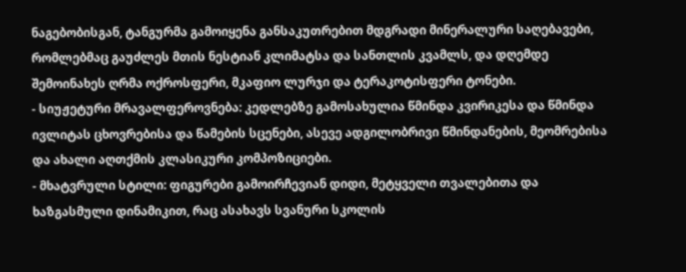ნაგებობისგან, ტანგურმა გამოიყენა განსაკუთრებით მდგრადი მინერალური საღებავები, რომლებმაც გაუძლეს მთის ნესტიან კლიმატსა და სანთლის კვამლს, და დღემდე შემოინახეს ღრმა ოქროსფერი, მკაფიო ლურჯი და ტერაკოტისფერი ტონები.
- სიუჟეტური მრავალფეროვნება: კედლებზე გამოსახულია წმინდა კვირიკესა და წმინდა ივლიტას ცხოვრებისა და წამების სცენები, ასევე ადგილობრივი წმინდანების, მეომრებისა და ახალი აღთქმის კლასიკური კომპოზიციები.
- მხატვრული სტილი: ფიგურები გამოირჩევიან დიდი, მეტყველი თვალებითა და ხაზგასმული დინამიკით, რაც ასახავს სვანური სკოლის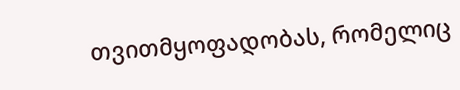თვითმყოფადობას, რომელიც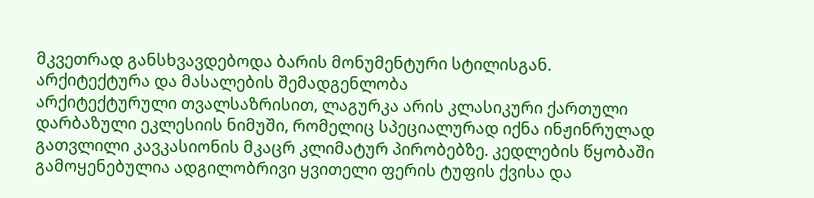მკვეთრად განსხვავდებოდა ბარის მონუმენტური სტილისგან.
არქიტექტურა და მასალების შემადგენლობა
არქიტექტურული თვალსაზრისით, ლაგურკა არის კლასიკური ქართული დარბაზული ეკლესიის ნიმუში, რომელიც სპეციალურად იქნა ინჟინრულად გათვლილი კავკასიონის მკაცრ კლიმატურ პირობებზე. კედლების წყობაში გამოყენებულია ადგილობრივი ყვითელი ფერის ტუფის ქვისა და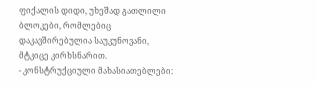ფიქალის დიდი, უხეშად გათლილი ბლოკები, რომლებიც დაკავშირებულია საუკუნოვანი, მტკიცე კირხსნარით.
- კონსტრუქციული მახასიათებლები: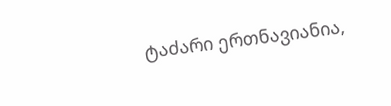ტაძარი ერთნავიანია,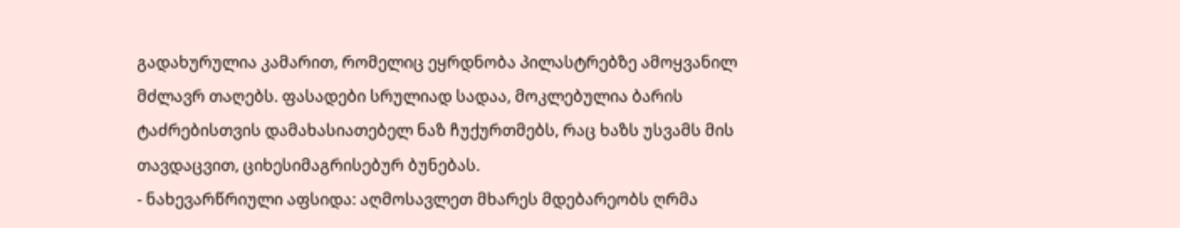გადახურულია კამარით, რომელიც ეყრდნობა პილასტრებზე ამოყვანილ მძლავრ თაღებს. ფასადები სრულიად სადაა, მოკლებულია ბარის ტაძრებისთვის დამახასიათებელ ნაზ ჩუქურთმებს, რაც ხაზს უსვამს მის თავდაცვით, ციხესიმაგრისებურ ბუნებას.
- ნახევარწრიული აფსიდა: აღმოსავლეთ მხარეს მდებარეობს ღრმა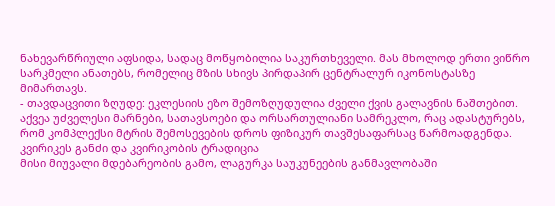ნახევარწრიული აფსიდა, სადაც მოწყობილია საკურთხეველი. მას მხოლოდ ერთი ვიწრო სარკმელი ანათებს, რომელიც მზის სხივს პირდაპირ ცენტრალურ იკონოსტასზე მიმართავს.
- თავდაცვითი ზღუდე: ეკლესიის ეზო შემოზღუდულია ძველი ქვის გალავნის ნაშთებით. აქვეა უძველესი მარნები, სათავსოები და ორსართულიანი სამრეკლო, რაც ადასტურებს, რომ კომპლექსი მტრის შემოსევების დროს ფიზიკურ თავშესაფარსაც წარმოადგენდა.
კვირიკეს განძი და კვირიკობის ტრადიცია
მისი მიუვალი მდებარეობის გამო, ლაგურკა საუკუნეების განმავლობაში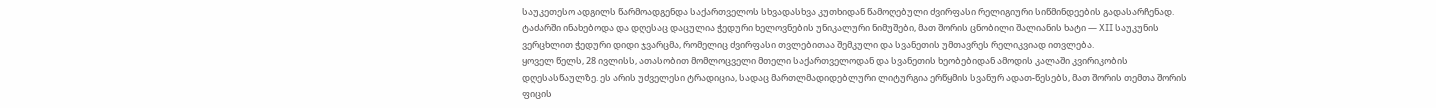საუკეთესო ადგილს წარმოადგენდა საქართველოს სხვადასხვა კუთხიდან წამოღებული ძვირფასი რელიგიური სიწმინდეების გადასარჩენად. ტაძარში ინახებოდა და დღესაც დაცულია ჭედური ხელოვნების უნიკალური ნიმუშები, მათ შორის ცნობილი შალიანის ხატი — XII საუკუნის ვერცხლით ჭედური დიდი ჯვარცმა, რომელიც ძვირფასი თვლებითაა შემკული და სვანეთის უმთავრეს რელიკვიად ითვლება.
ყოველ წელს, 28 ივლისს, ათასობით მომლოცველი მთელი საქართველოდან და სვანეთის ხეობებიდან ამოდის კალაში კვირიკობის დღესასწაულზე. ეს არის უძველესი ტრადიცია, სადაც მართლმადიდებლური ლიტურგია ერწყმის სვანურ ადათ-წესებს, მათ შორის თემთა შორის ფიცის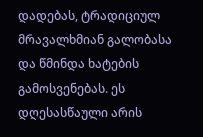დადებას, ტრადიციულ მრავალხმიან გალობასა და წმინდა ხატების გამოსვენებას. ეს დღესასწაული არის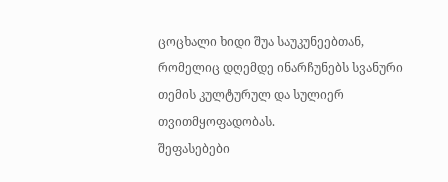ცოცხალი ხიდი შუა საუკუნეებთან, რომელიც დღემდე ინარჩუნებს სვანური თემის კულტურულ და სულიერ თვითმყოფადობას.
შეფასებები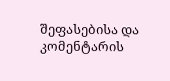შეფასებისა და კომენტარის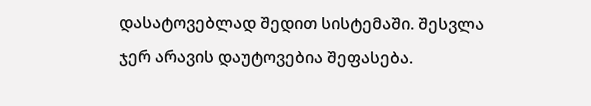დასატოვებლად შედით სისტემაში. შესვლა
ჯერ არავის დაუტოვებია შეფასება.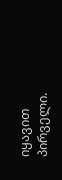იყავით პირველი.